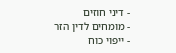- דיני חוזים
- מומחים לדין הזר
- ייפוי כוח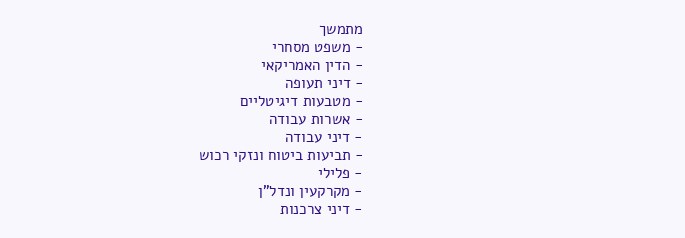מתמשך
- משפט מסחרי
- הדין האמריקאי
- דיני תעופה
- מטבעות דיגיטליים
- אשרות עבודה
- דיני עבודה
- תביעות ביטוח ונזקי רכוש
- פלילי
- מקרקעין ונדל"ן
- דיני צרכנות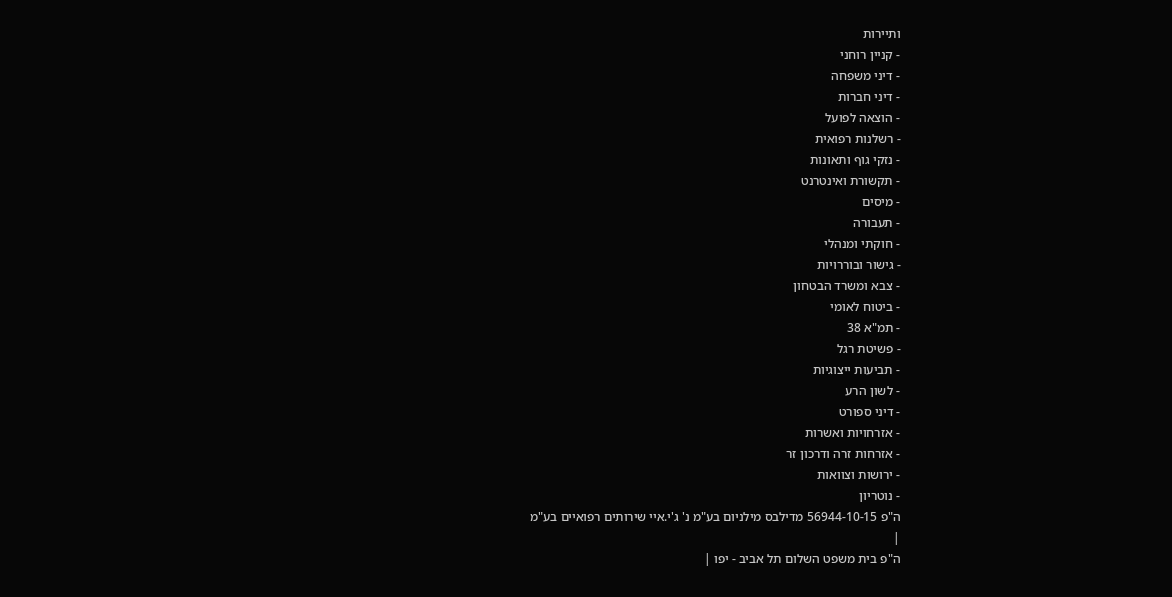ותיירות
- קניין רוחני
- דיני משפחה
- דיני חברות
- הוצאה לפועל
- רשלנות רפואית
- נזקי גוף ותאונות
- תקשורת ואינטרנט
- מיסים
- תעבורה
- חוקתי ומנהלי
- גישור ובוררויות
- צבא ומשרד הבטחון
- ביטוח לאומי
- תמ"א 38
- פשיטת רגל
- תביעות ייצוגיות
- לשון הרע
- דיני ספורט
- אזרחויות ואשרות
- אזרחות זרה ודרכון זר
- ירושות וצוואות
- נוטריון
ה"פ 56944-10-15 מדילבס מילניום בע"מ נ' ג'י.איי שירותים רפואיים בע"מ
|
ה"פ בית משפט השלום תל אביב - יפו |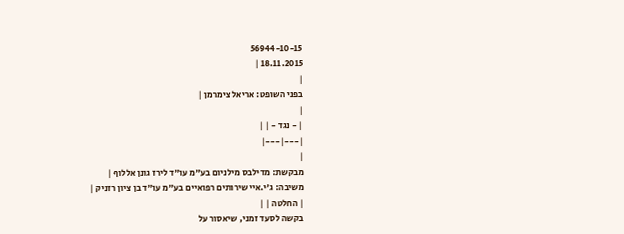56944-10-15
18.11.2015 |
|
בפני השופט: אריאל צימרמן |
|
| - נגד - | |
|---|---|
|
מבקשת: מדילבס מילניום בע"מ עו"ד לירז גונן אללוף |
משיבה: ג'י.איי שירותים רפואיים בע"מ עו"ד בן ציון רזניק |
| החלטה | |
בקשה לסעד זמני, שיאסור על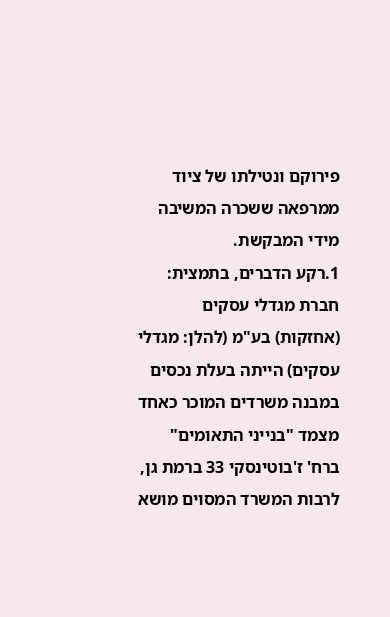פירוקם ונטילתו של ציוד ממרפאה ששכרה המשיבה מידי המבקשת.
1.רקע הדברים, בתמצית: חברת מגדלי עסקים (אחזקות) בע"מ (להלן: מגדלי עסקים) הייתה בעלת נכסים במבנה משרדים המוכר כאחד מצמד "בנייני התאומים" ברח' ז'בוטינסקי 33 ברמת גן, לרבות המשרד המסוים מושא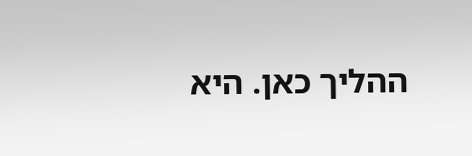ההליך כאן. היא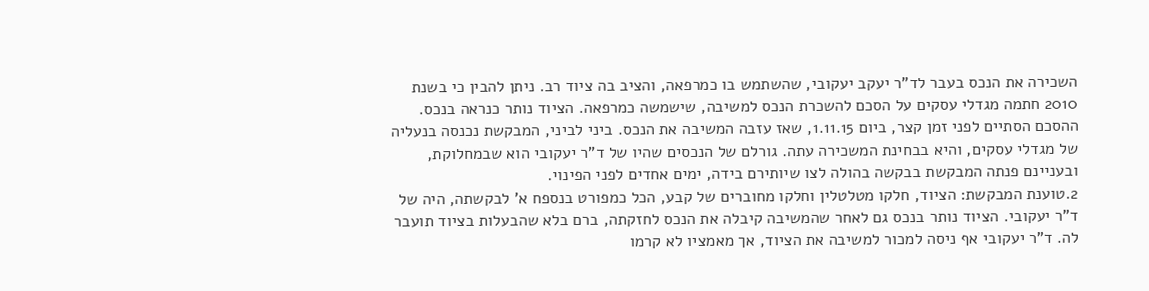השכירה את הנכס בעבר לד"ר יעקב יעקובי, שהשתמש בו כמרפאה, והציב בה ציוד רב. ניתן להבין כי בשנת 2010 חתמה מגדלי עסקים על הסכם להשכרת הנכס למשיבה, שישמשה כמרפאה. הציוד נותר כנראה בנכס. ההסכם הסתיים לפני זמן קצר, ביום 1.11.15, שאז עזבה המשיבה את הנכס. ביני לביני, המבקשת נכנסה בנעליה של מגדלי עסקים, והיא בבחינת המשכירה עתה. גורלם של הנכסים שהיו של ד"ר יעקובי הוא שבמחלוקת, ובעניינם פנתה המבקשת בבקשה בהולה לצו שיותירם בידה, ימים אחדים לפני הפינוי.
2.טוענת המבקשת: הציוד, חלקו מטלטלין וחלקו מחוברים של קבע, הכל כמפורט בנספח א' לבקשתה, היה של ד"ר יעקובי. הציוד נותר בנכס גם לאחר שהמשיבה קיבלה את הנכס לחזקתה, ברם בלא שהבעלות בציוד תועבר לה. ד"ר יעקובי אף ניסה למכור למשיבה את הציוד, אך מאמציו לא קרמו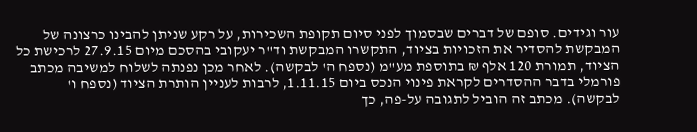עור וגידים. סופם של דברים שבסמוך לפני סיום תקופת השכירות, על רקע שניתן להבינו כרצונה של המבקשת להסדיר את הזכויות בציוד, התקשרו המבקשת וד"ר יעקובי בהסכם מיום 27.9.15 לרכישת כל הציוד, תמורת 120 אלף ₪ בתוספת מע"מ (נספח ה' לבקשה). לאחר מכן נפנתה לשלוח למשיבה מכתב פורמלי בדבר ההסדרים לקראת פינוי הנכס ביום 1.11.15, לרבות לעניין הותרת הציוד (נספח ו' לבקשה). מכתב זה הוביל לתגובה על-פה, כך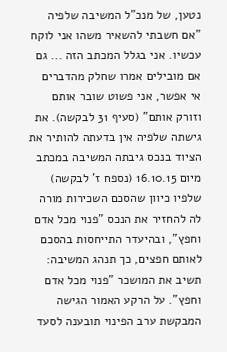נטען, של מנכ"ל המשיבה שלפיה "אם חשבתי להשאיר משהו אני לוקח עכשיו. אני בגלל המכתב הזה ... גם אם מובילים אמרו שחלק מהדברים אי אפשר, אני פשוט שובר אותם וזורק אותם" (סעיף 31 לבקשה). את גישתה שלפיה אין בדעתה להותיר את הציוד בנכס גיבתה המשיבה במכתב מיום 16.10.15 (נספח ז' לבקשה) שלפיו כיוון שהסכם השכירות מורה לה להחזיר את הנכס "פנוי מכל אדם וחפץ", ובהיעדר התייחסות בהסכם לאותם חפצים, כך תנהג המשיבה: תשיב את המושכר "פנוי מכל אדם וחפץ". על הרקע האמור הגישה המבקשת ערב הפינוי תובענה לסעד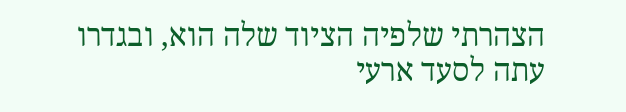הצהרתי שלפיה הציוד שלה הוא, ובגדרו עתה לסעד ארעי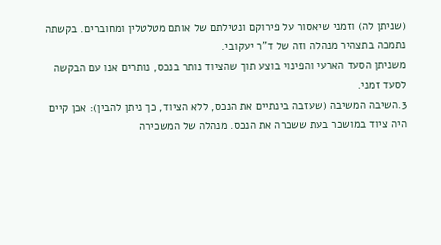(שניתן לה) וזמני שיאסור על פירוקם ונטילתם של אותם מטלטלין ומחוברים. בקשתה נתמכה בתצהיר מנהלה וזה של ד"ר יעקובי.
משניתן הסעד הארעי והפינוי בוצע תוך שהציוד נותר בנכס, נותרים אנו עם הבקשה לסעד זמני.
3.השיבה המשיבה (שעזבה בינתיים את הנכס, ללא הציוד, כך ניתן להבין): אכן קיים היה ציוד במושכר בעת ששכרה את הנכס. מנהלה של המשכירה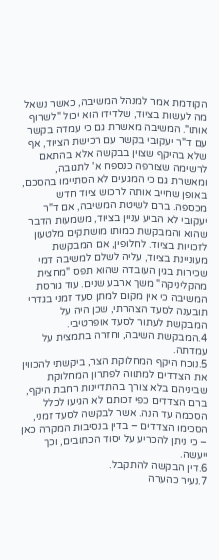הקודמת אמר למנהל המשיבה, כאשר נשאל מה לעשות בציוד, שלדידו הוא יכול "לשרוף אותו". המשיבה מאשרת גם כי עמדה בקשר עם ד"ר יעקובי בקשר עם רכישת הציוד, אף שלא בהיקף שצוין בבקשה אלא בהתאם לרשימה שצורפה כנספח א' לתגובה, ומאשרת גם כי המגעים לא הסתיימו בהסכם, באופן שחייב אותה לרכוש ציוד חדש מכספה. ברם לשיטת המשיבה, אם ד"ר יעקובי לא הביע עניין בציוד, משמעות הדבר שהוא והמבקשת כמותו מושתקים מלטעון לזכויות בציוד. לחלופין, אם המבקשת מעוניינת בציוד, עליה לשלם למשיבה דמי שכירות בגין העובדה שהוא תפס "מחצית מהקליניקה" משך ארבע שנים. עוד גורסת המשיבה כי אין מקום למתן סעד זמני בגדרי תובענה לסעד הצהרתי, שכן היה על המבקשת לעתור לסעד אופרטיבי.
4.המבקשת השיבה, וחזרה בתמצית על עמדתה.
5.נוכח היקף המחלוקת הצר, ביקשתי להכווין את הצדדים למתווה לפתרון המחלוקת שביניהם בלא צורך בהתדיינות רחבת היקף, ברם הצדדים כפי זכותם לא הגיעו לכלל הסכמה עד הנה. אשר לבקשה לסעד זמני, הסכימו הצדדים – בדין בנסיבות המקרה כאן – כי ניתן להכריע על יסוד הכתובים, וכך ייעשה.
6.דין הבקשה להתקבל.
7.נעיר כהערה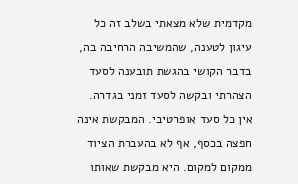מקדמית שלא מצאתי בשלב זה כל עיגון לטענה, שהמשיבה הרחיבה בה, בדבר הקושי בהגשת תובענה לסעד הצהרתי ובקשה לסעד זמני בגדרה. אין כל סעד אופרטיבי. המבקשת אינה חפצה בכסף, אף לא בהעברת הציוד ממקום למקום. היא מבקשת שאותו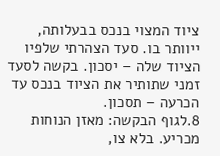ציוד המצוי בנכס בבעלותה, ייוותר בו. סעד הצהרתי שלפיו הציוד שלה – יסכון. בקשה לסעד זמני שתותיר את הציוד בנכס עד הכרעה – תסכון.
8.לגוף הבקשה: מאזן הנוחות מכריע. בלא צו,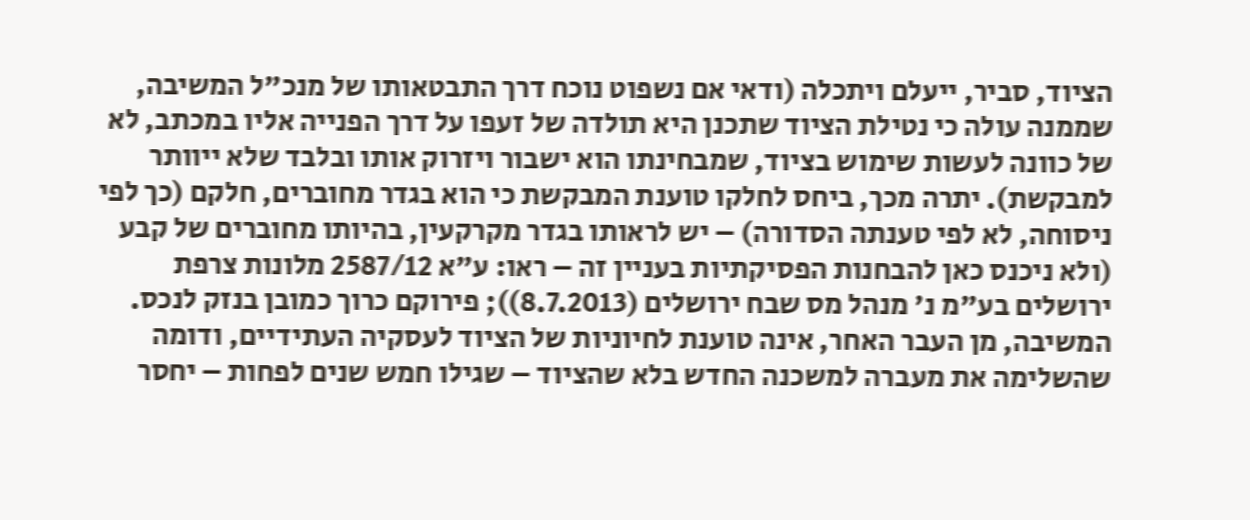הציוד, סביר, ייעלם ויתכלה (ודאי אם נשפוט נוכח דרך התבטאותו של מנכ"ל המשיבה, שממנה עולה כי נטילת הציוד שתכנן היא תולדה של זעפו על דרך הפנייה אליו במכתב, לא של כוונה לעשות שימוש בציוד, שמבחינתו הוא ישבור ויזרוק אותו ובלבד שלא ייוותר למבקשת). יתרה מכך, ביחס לחלקו טוענת המבקשת כי הוא בגדר מחוברים, חלקם (כך לפי ניסוחה, לא לפי טענתה הסדורה) – יש לראותו בגדר מקרקעין, בהיותו מחוברים של קבע (ולא ניכנס כאן להבחנות הפסיקתיות בעניין זה – ראו: ע"א 2587/12 מלונות צרפת ירושלים בע"מ נ' מנהל מס שבח ירושלים (8.7.2013)); פירוקם כרוך כמובן בנזק לנכס. המשיבה, מן העבר האחר, אינה טוענת לחיוניות של הציוד לעסקיה העתידיים, ודומה שהשלימה את מעברה למשכנה החדש בלא שהציוד – שגילו חמש שנים לפחות – יחסר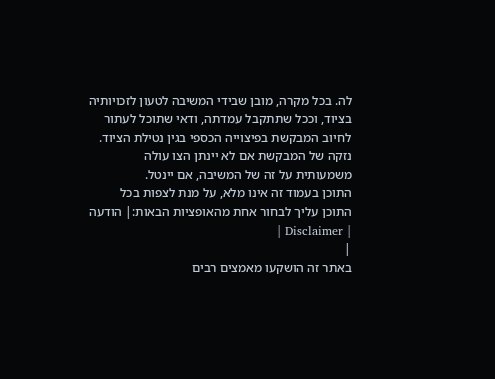לה. בכל מקרה, מובן שבידי המשיבה לטעון לזכויותיה בציוד, וככל שתתקבל עמדתה, ודאי שתוכל לעתור לחיוב המבקשת בפיצוייה הכספי בגין נטילת הציוד. נזקה של המבקשת אם לא יינתן הצו עולה משמעותית על זה של המשיבה, אם יינטל.
התוכן בעמוד זה אינו מלא, על מנת לצפות בכל התוכן עליך לבחור אחת מהאופציות הבאות:| הודעה | Disclaimer |
|
באתר זה הושקעו מאמצים רבים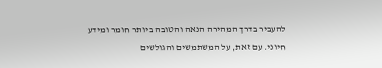להעביר בדרך המהירה הנאה והטובה ביותר חומר ומידע חיוני. עם זאת, על המשתמשים והגולשים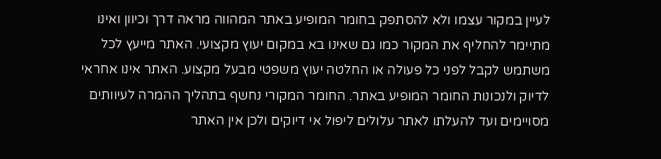לעיין במקור עצמו ולא להסתפק בחומר המופיע באתר המהווה מראה דרך וכיוון ואינו מתיימר להחליף את המקור כמו גם שאינו בא במקום יעוץ מקצועי. האתר מייעץ לכל משתמש לקבל לפני כל פעולה או החלטה יעוץ משפטי מבעל מקצוע. האתר אינו אחראי לדיוק ולנכונות החומר המופיע באתר. החומר המקורי נחשף בתהליך ההמרה לעיוותים מסויימים ועד להעלתו לאתר עלולים ליפול אי דיוקים ולכן אין האתר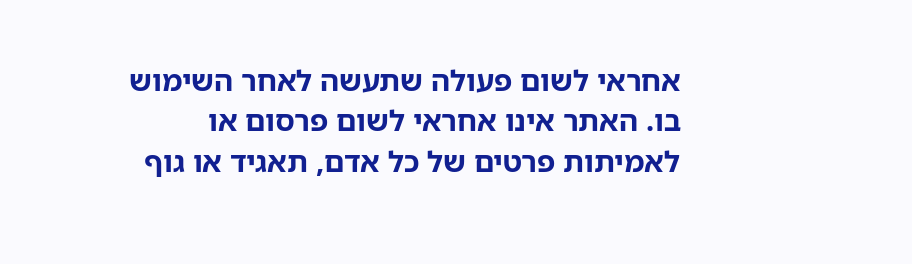אחראי לשום פעולה שתעשה לאחר השימוש בו. האתר אינו אחראי לשום פרסום או לאמיתות פרטים של כל אדם, תאגיד או גוף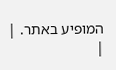המופיע באתר. |
|